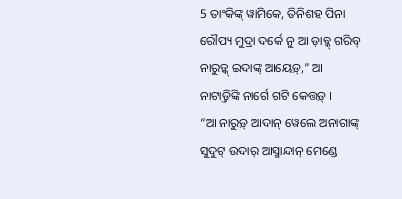5 ତାଂକିଙ୍କ୍ ୱାମିକେ, ତିନିଶହ ପିନା ରୌପ୍ୟ ମୁଦ୍ରା ଦର୍କେ ନୁ ଆ ଡ଼ାବ୍କ୍ ଗରିବ୍ ନାରୁଡ଼୍କ୍ ଇଦାଙ୍କ୍ ଆୟେଡ଼୍,” ଆ ନାଟାଡ଼୍ତିଙ୍କି ନାର୍ଗେ ଗଟି କେତ୍ତଡ଼୍ ।
“ଆ ନାରୁଡ଼୍ ଆଦାନ୍ ୱେଲେ ଅନାଗାଙ୍କ୍ ସୁଦୁଟ୍ ଉଦାର୍ ଆସ୍ମାନ୍ଦାନ୍ ମେଣ୍ଡେ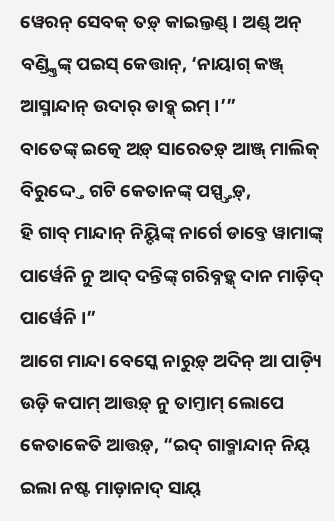ୱେରନ୍ ସେବକ୍ ତଡ଼୍ କାଇଲ୍ତଣ୍ଡ୍ । ଅଣ୍ଡ୍ ଅନ୍ ବଣ୍ଡ୍କ୍ତିଙ୍କ୍ ପଇସ୍ କେତ୍ତାନ୍, ‘ନାୟାଗ୍ କଞ୍ଜ୍ ଆସ୍ମାନ୍ଦାନ୍ ଉଦାର୍ ଡାବ୍କ୍ ଇମ୍ ।’”
ବାତେଙ୍କ୍ ଇତ୍କେ ଅଡ଼୍ ସାରେତଡ଼୍ ଆଞ୍ଜ୍ ମାଲିକ୍ ବିରୁଦ୍ଦ୍ତେ ଗଟି କେତାନଙ୍କ୍ ପସ୍ପ୍ତ୍ତଡ଼୍,
ହି ଗାବ୍ ମାନ୍ଦାନ୍ ନିୟ୍ଦିଙ୍କ୍ ନାର୍ଗେ ଡାବ୍ତେ ୱାମାଙ୍କ୍ ପାର୍ୱେନି ନୁ ଆଦ୍ ଦନ୍ତିଙ୍କ୍ ଗରିବ୍ନଡ଼୍କ୍ ଦାନ ମାଡ଼ିଦ୍ ପାର୍ୱେନି ।”
ଆଗେ ମାନ୍ଦା ବେସ୍କେ ନାରୁଡ଼୍ ଅଦିନ୍ ଆ ପାଡ଼୍ୟି ଉଡ଼ି କପାମ୍ ଆତ୍ତଡ଼୍ ନୁ ତାମ୍ତାମ୍ ଲୋପେ କେତାକେତି ଆତ୍ତଡ଼୍, “ଇଦ୍ ଗାବ୍ମାନ୍ଦାନ୍ ନିୟ୍ ଇଲା ନଷ୍ଟ ମାଡ଼ାନାଦ୍ ସାୟ୍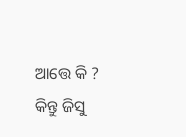ଆତ୍ତେ କି ?
କିନ୍ତୁ ଜିସୁ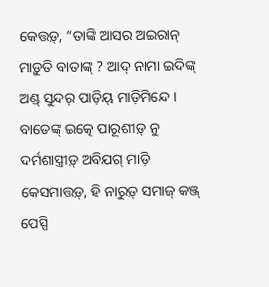କେତ୍ତଡ଼୍, “ତାଙ୍କି ଆସର ଅଇରାନ୍ ମାଡ଼ୁତି ବାତାଙ୍କ୍ ? ଆଦ୍ ନାମା ଇଦିଙ୍କ୍ ଅଣ୍ଡ୍ ସୁନ୍ଦର୍ ପାଡ଼ିୟ୍ ମାଡ଼ିମିନ୍ଦେ ।
ବାତେଙ୍କ୍ ଇତ୍କେ ପାରୂଶୀଡ଼୍ ନୁ ଦର୍ମଶାସ୍ତ୍ରୀଡ଼୍ ଅବିଯଗ୍ ମାଡ଼ି କେସମାତ୍ତଡ଼୍, ହି ନାରୁଡ଼୍ ସମାଜ୍ କଞ୍ଜ୍ ପେସ୍ପି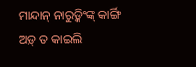ମାନ୍ଦାନ୍ ନାରୁଡ଼୍କିଂଙ୍କ୍ କାର୍ଙ୍ଗି ଅଡ଼୍ ତ କାଇଲି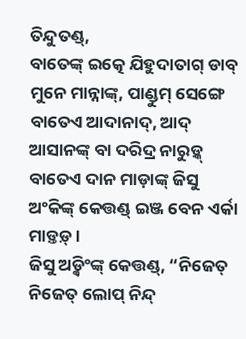ତିନ୍ଦୁତଣ୍ଡ୍,
ବାତେଙ୍କ୍ ଇତ୍କେ ଯିହୁଦାତାଗ୍ ଡାବ୍ ମୁନେ ମାନ୍ନାଙ୍କ୍, ପାଣ୍ଡୁମ୍ ସେଙ୍ଗେ ବାତେଏ ଆଦାନାଦ୍, ଆଦ୍ ଆସାନଙ୍କ୍ ବା ଦରିଦ୍ର ନାରୁଡ଼୍କ୍ ବାତେଏ ଦାନ ମାଡ଼ାଙ୍କ୍ ଜିସୁ ଅଂକିଙ୍କ୍ କେତ୍ତଣ୍ଡ୍ ଇଞ୍ଜ ବେନ ଏର୍କା ମାଡ଼୍ତଡ଼୍ ।
ଜିସୁ ଅଡ଼୍କିଂଙ୍କ୍ କେତ୍ତଣ୍ଡ୍, “ନିଜେତ୍ ନିଜେତ୍ ଲୋପ୍ ନିନ୍ଦ୍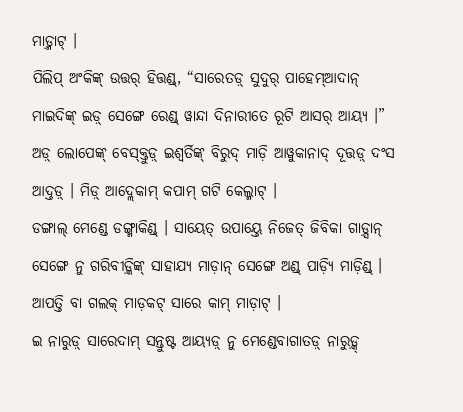ମାଡ଼୍ମାଟ୍ ।
ପିଲିପ୍ ଅଂକିଙ୍କ୍ ଉତ୍ତର୍ ହିତ୍ତଣ୍ଡ୍, “ସାରେତଡ଼୍ ସୁଦୁର୍ ପାହେମ୍ଆଦାନ୍ ମାଇଦିଙ୍କ୍ ଇଡ଼୍ ସେଙ୍ଗେ ରେଣ୍ଡ୍ ୱାନ୍ଦା ଦିନାରୀତେ ରୂଟି ଆସର୍ ଆୟ୍ୟ ।”
ଅଡ଼୍ ଲୋପେଙ୍କ୍ ବେସ୍କ୍ତୁଡ଼୍ ଇଶ୍ୱର୍ତିଙ୍କ୍ ବିରୁଦ୍ ମାଡ଼ି ଆୱୁକାନାଦ୍ ଦୂତ୍ତଡ଼୍ ଦଂସ ଆଦ୍ତଡ଼୍ । ମିଡ଼୍ ଆଦ୍ଲେକାମ୍ କପାମ୍ ଗଟି କେଲ୍ମାଟ୍ ।
ଡଙ୍ଗାଲ୍ ମେଣ୍ଡେ ଡଙ୍ଗ୍ମାକିଣ୍ଡ୍ । ସାୟେତ୍ ଉପାୟ୍ତେ ନିଜେତ୍ ଜିବିକା ଗାଡ଼୍ସାନ୍ ସେଙ୍ଗେ ନୁ ଗରିବୀଡ଼୍କିଙ୍କ୍ ସାହାଯ୍ୟ ମାଡ଼ାନ୍ ସେଙ୍ଗେ ଅଣ୍ଡ୍ ପାଡ଼୍ୟି ମାଡ଼ିଣ୍ଡ୍ ।
ଆପତ୍ତି ବା ଗଲକ୍ ମାଡ଼କଟ୍ ସାରେ କାମ୍ ମାଡ଼ାଟ୍ ।
ଇ ନାରୁଡ଼୍ ସାରେଦାମ୍ ସନ୍ତୁଷ୍ଟ ଆୟ୍ୟଡ଼୍ ନୁ ମେଣ୍ଡେବାଗାତଡ଼୍ ନାରୁଡ଼୍କ୍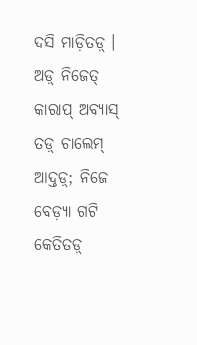ଦସି ମାଡ଼ିତଡ଼୍ । ଅଡ଼୍ ନିଜେତ୍ କାରାପ୍ ଅବ୍ୟାସ୍ ତଡ଼୍ ଚାଲେମ୍ ଆଦ୍ତଡ଼୍; ନିଜେ ବେଡ଼୍ୟା ଗଟି କେତିତଡ଼୍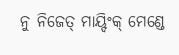ନୁ ନିଜେତ୍ ମାୟ୍ଦିଂକ୍ ମେଣ୍ଡେ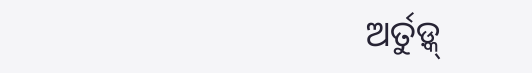ଅର୍ତୁଡ଼୍କ୍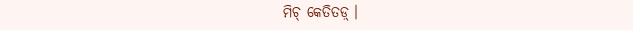ମିଚ୍ କେତିତଡ଼୍ ।